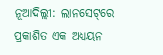ନୂଆଦିଲ୍ଲୀ: ଲାନସେଟ୍‌ରେ ପ୍ରକାଶିତ ଏକ ଅଧ୍ୟୟନ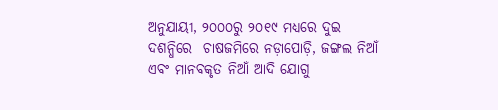ଅନୁଯାୟୀ, ୨୦୦୦ରୁ ୨୦୧୯ ମଧ୍ୟରେ ଦୁଇ ଦଶନ୍ଧିରେ  ଚାଷଜମିରେ ନଡ଼ାପୋଡ଼ି, ଜଙ୍ଗଲ ନିଆଁ ଏବଂ ମାନବକୃତ ନିଆଁ ଆଦି ଯୋଗୁ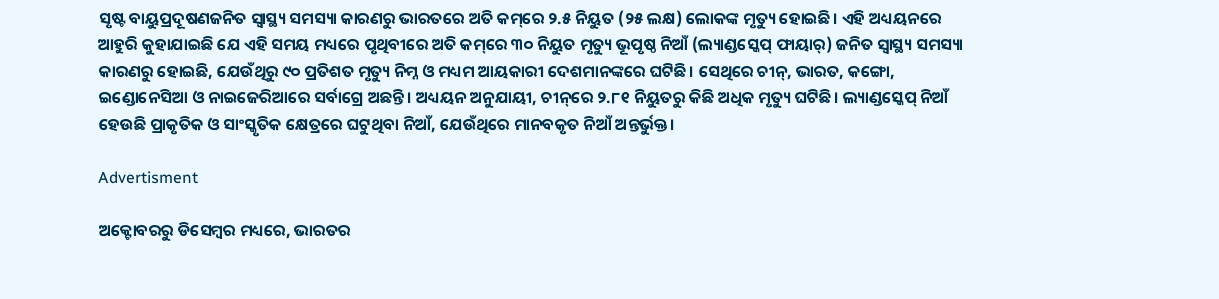ସୃଷ୍ଟ ବାୟୁପ୍ରଦୂଷଣଜନିତ ସ୍ୱାସ୍ଥ୍ୟ ସମସ୍ୟା କାରଣରୁ ଭାରତରେ ଅତି କମ୍‌ରେ ୨.୫ ନିୟୁତ (୨୫ ଲକ୍ଷ) ଲୋକଙ୍କ ମୃତ୍ୟୁ ହୋଇଛି। ଏହି ଅଧ୍ୟୟନରେ ଆହୁରି କୁହାଯାଇଛି ଯେ ଏହି ସମୟ ମଧ୍ୟରେ ପୃଥିବୀରେ ଅତି କମ୍‌ରେ ୩୦ ନିୟୁତ ମୃତ୍ୟୁ ଭୂପୃଷ୍ଠ ନିଆଁ (ଲ୍ୟାଣ୍ଡସ୍କେପ୍ ଫାୟାର୍) ଜନିତ ସ୍ୱାସ୍ଥ୍ୟ ସମସ୍ୟା କାରଣରୁ ହୋଇଛି, ଯେଉଁଥିରୁ ୯୦ ପ୍ରତିଶତ ମୃତ୍ୟୁ ନିମ୍ନ ଓ ମଧ୍ୟମ ଆୟକାରୀ ଦେଶମାନଙ୍କରେ ଘଟିଛି। ସେଥିରେ ଚୀନ୍, ଭାରତ, କଙ୍ଗୋ, ଇଣ୍ଡୋନେସିଆ ଓ ନାଇଜେରିଆରେ ସର୍ବାଗ୍ରେ ଅଛନ୍ତି। ଅଧ୍ୟୟନ ଅନୁଯାୟୀ, ଚୀନ୍‌ରେ ୨.୮୧ ନିୟୁତରୁ କିଛି ଅଧିକ ମୃତ୍ୟୁ ଘଟିଛି। ଲ୍ୟାଣ୍ଡସ୍କେପ୍ ନିଆଁ ହେଉଛି ପ୍ରାକୃତିକ ଓ ସାଂସ୍କୃତିକ କ୍ଷେତ୍ରରେ ଘଟୁଥିବା ନିଆଁ, ଯେଉଁଥିରେ ମାନବକୃତ ନିଆଁ ଅନ୍ତର୍ଭୁକ୍ତ।

Advertisment

ଅକ୍ଟୋବରରୁ ଡିସେମ୍ବର ମଧ୍ୟରେ, ଭାରତର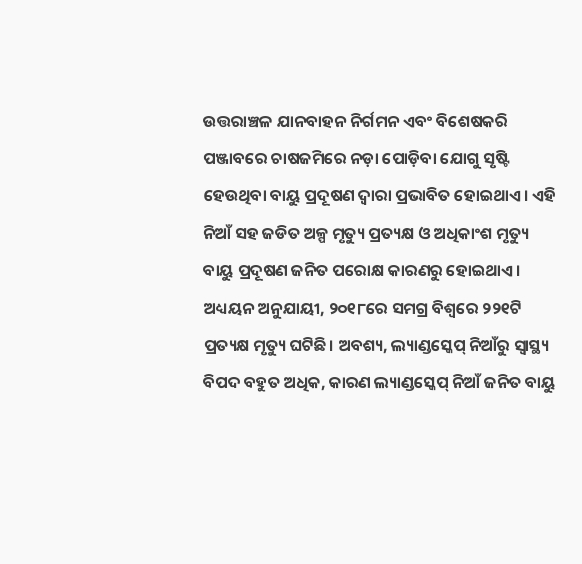ଉତ୍ତରାଞ୍ଚଳ ଯାନବାହନ ନିର୍ଗମନ ଏବଂ ବିଶେଷକରି ପଞ୍ଜାବରେ ଚାଷଜମିରେ ନଡ଼ା ପୋଡ଼ିବା ଯୋଗୁ ସୃଷ୍ଟି ହେଉଥିବା ବାୟୁ ପ୍ରଦୂଷଣ ଦ୍ୱାରା ପ୍ରଭାବିତ ହୋଇଥାଏ। ଏହି ନିଆଁ ସହ ଜଡିତ ଅଳ୍ପ ମୃତ୍ୟୁ ପ୍ରତ୍ୟକ୍ଷ ଓ ଅଧିକାଂଶ ମୃତ୍ୟୁ ବାୟୁ ପ୍ରଦୂଷଣ ଜନିତ ପରୋକ୍ଷ କାରଣରୁ ହୋଇଥାଏ। ଅଧ୍ୟୟନ ଅନୁଯାୟୀ, ୨୦୧୮ରେ ସମଗ୍ର ବିଶ୍ୱରେ ୨୨୧ଟି ପ୍ରତ୍ୟକ୍ଷ ମୃତ୍ୟୁ ଘଟିଛି। ଅବଶ୍ୟ, ଲ୍ୟାଣ୍ଡସ୍କେପ୍ ନିଆଁରୁ ସ୍ୱାସ୍ଥ୍ୟ ବିପଦ ବହୁତ ଅଧିକ, କାରଣ ଲ୍ୟାଣ୍ଡସ୍କେପ୍ ନିଆଁ ଜନିତ ବାୟୁ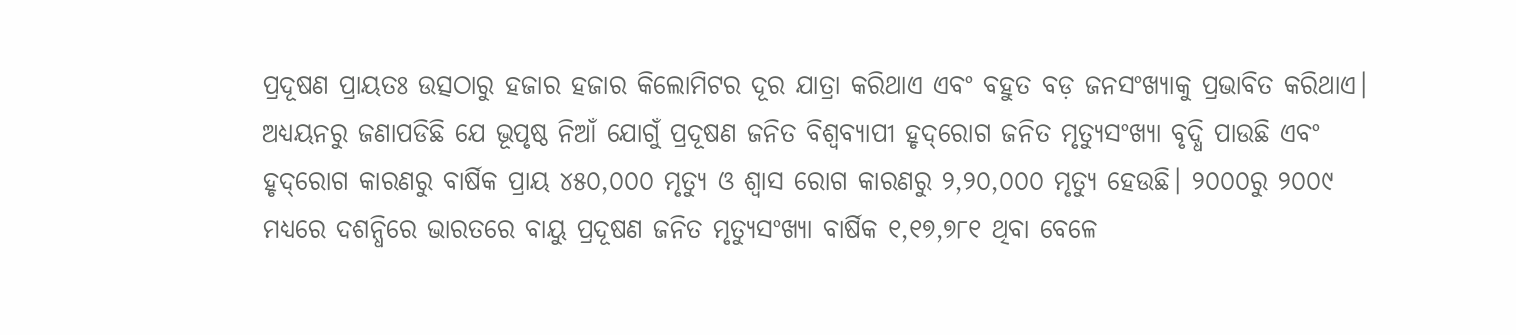ପ୍ରଦୂଷଣ ପ୍ରାୟତଃ ଉତ୍ସଠାରୁ ହଜାର ହଜାର କିଲୋମିଟର ଦୂର ଯାତ୍ରା କରିଥାଏ ଏବଂ ବହୁତ ବଡ଼ ଜନସଂଖ୍ୟାକୁ ପ୍ରଭାବିତ କରିଥାଏ। ଅଧ୍ୟୟନରୁ ଜଣାପଡିଛି ଯେ ଭୂପୃଷ୍ଠ ନିଆଁ ଯୋଗୁଁ ପ୍ରଦୂଷଣ ଜନିତ ବିଶ୍ୱବ୍ୟାପୀ ହୃଦ୍‌ରୋଗ ଜନିତ ମୃତ୍ୟୁସଂଖ୍ୟା ବୃଦ୍ଧି ପାଉଛି ଏବଂ ହୃଦ୍‌ରୋଗ କାରଣରୁ ବାର୍ଷିକ ପ୍ରାୟ ୪୫୦,୦୦୦ ମୃତ୍ୟୁ ଓ ଶ୍ୱାସ ରୋଗ କାରଣରୁ ୨,୨୦,୦୦୦ ମୃତ୍ୟୁ ହେଉଛି। ୨୦୦୦ରୁ ୨୦୦୯ ମଧ୍ୟରେ ଦଶନ୍ଧିରେ ଭାରତରେ ବାୟୁ ପ୍ରଦୂଷଣ ଜନିତ ମୃତ୍ୟୁସଂଖ୍ୟା ବାର୍ଷିକ ୧,୧୭,୭୮୧ ଥିବା ବେଳେ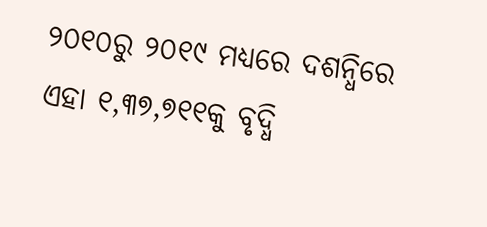୨୦୧୦ରୁ ୨୦୧୯ ମଧ୍ୟରେ ଦଶନ୍ଧିରେ ଏହା ୧,୩୭,୭୧୧କୁ ବୃଦ୍ଧି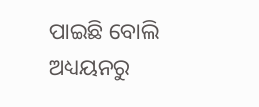ପାଇଛି ବୋଲି ଅଧ୍ୟୟନରୁ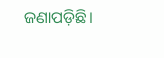ଜଣାପଡ଼ିଛି।